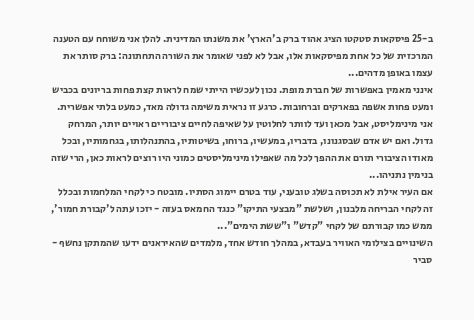ב-25 פיסקאות סטקטו הציג אהוד ברק ב'הארץ' את משנתו המדינית. להלן אני משוחח עם הטענה המרכזית של כל אחת מפיסקאות אלו, אבל לא לפני שאומר את השורה התחתונה: ברק סותר את עצמו באופן מדהים...
אינני מאמין באפשרות של חברת מופת. נכון לעכשיו הייתי שמח לראות קצת פחות בריונים בכביש ומעט פחות אשפה בפארקים וברחובות. כרגע זו נראית משימה גדולה מאד, כמעט בלתי אפשרית. אני מינימליסט, אבל מכאן ועד לוותר לחלוטין על שאיפה לחיים ציבוריים ראויים יותר, המרחק גדול. ואם יש אדם שבסגנונו, בדבריו, במעשיו, ברוחו, בשיטותיו, בהתנהלותו, בגחמותיו, ובכל מאודו הציבורי תורם את ההפך לכל מה שאפילו מינימליסטים כמוני היו רוצים לראות כאן, הרי שזה בנימין נתניהו...
אם העיר אילת לא תכוסה בשלג טובעני, עוד בטרם יימוג הסתיו. מובטח כי לקחי המלחמות ובכלל זה לקחי הבריחה מלבנון, ושלשת "מבצעי התיקו" כנגד החמאס בעזה - יזכו עתה ל'קבורת חמור', ממש כמו קבורתם של לקחי "קדש" ו"ששת הימים"...
השינויים בצילומי האוויר בעבדא, במהלך חודש אחד, מלמדים שהאיראנים ידעו שהמתקן נחשף - סביר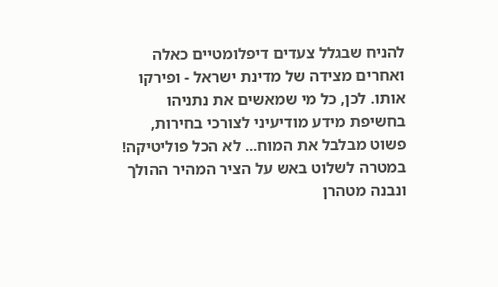להניח שבגלל צעדים דיפלומטיים כאלה ואחרים מצידה של מדינת ישראל - ופירקו אותו. לכן, כל מי שמאשים את נתניהו בחשיפת מידע מודיעיני לצורכי בחירות, פשוט מבלבל את המוח... לא הכל פוליטיקה!
במטרה לשלוט באש על הציר המהיר ההולך ונבנה מטהרן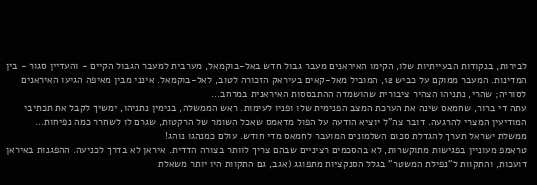לבירות, בנקודות הבעייתיות שלו, הקימו האיראנים מעבר גבול חדש באל-בוקמאל, מערבית למעבר הגבול הקיים - והעדיין סגור - בין המדינות. המעבר ממוקם על כביש 12, המוביל מאל-קאים בעיראק הזכורה לטוב, לאל-בוקמאל. אינני מבין מאיפה הגיעו האיראנים לסוריה; שהרי, נתניהו הצהיר ציבורית שהושמדה ההתבססות האיראנית במרחב...
עתה די ברור, שחמאס שינה את הערכת המצב הפנימית שלו ופניו לעימות. ראש הממשלה, בנימין נתניהו, ימשיך לקבל את תכתיבי המודיעין המצרי להרגעה. דובר צה"ל יוציא הודעה על הפול מדאמס שאכל השומר של הרקטות, שגרם לו לשחרר כמה נפיחות... ממשלת ישראל תערך להגדלת סכום השלמונים המועבר לחמאס מדי חודש. עולם כמנהגו נוהג!
טראמפ מעוניין בפגישות מתוקשרות, לא בהסכמים רציניים שבהם צריך לוותר בצורה הדדית. איראן לא בדרך לכניעה. ההפגנות באיראן דועכות, והתקוות ל"נפילת המשטר" בגלל הסנקציות מתפוגג (אגב, גם התקוות היו יותר משאלת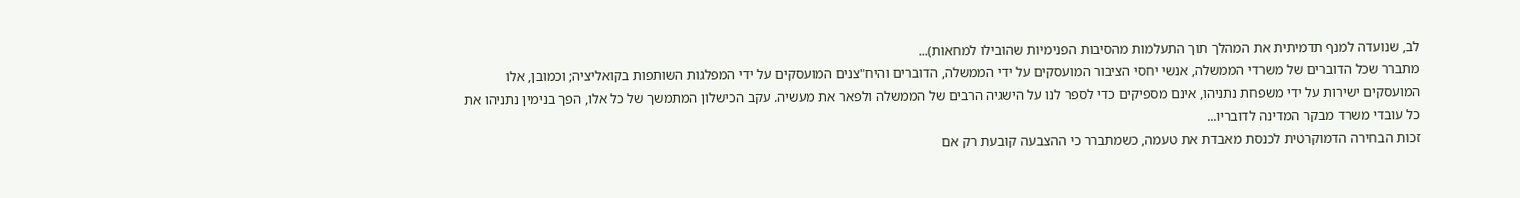לב, שנועדה למנף תדמיתית את המהלך תוך התעלמות מהסיבות הפנימיות שהובילו למחאות)...
מתברר שכל הדוברים של משרדי הממשלה, אנשי יחסי הציבור המועסקים על ידי הממשלה, הדוברים והיח"צנים המועסקים על ידי המפלגות השותפות בקואליציה; וכמובן, אלו המועסקים ישירות על ידי משפחת נתניהו, אינם מספיקים כדי לספר לנו על הישגיה הרבים של הממשלה ולפאר את מעשיה. עקב הכישלון המתמשך של כל אלו, הפך בנימין נתניהו את כל עובדי משרד מבקר המדינה לדובריו...
זכות הבחירה הדמוקרטית לכנסת מאבדת את טעמה, כשמתברר כי ההצבעה קובעת רק אם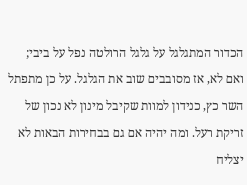הכדור המתגלגל על גלגל הרולטה נפל על ביבי; ואם לא, אז מסובבים שוב את הגלגל. על כן מתפתל השר כץ, כנידון למוות שקיבל מינון לא נכון של זריקת רעל. ומה יהיה אם גם בבחירות הבאות לא יצליח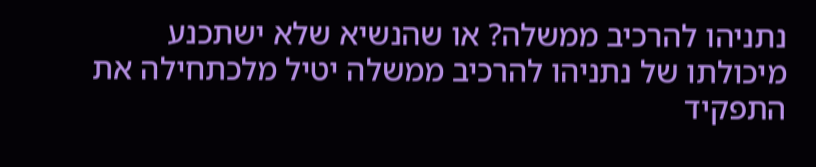נתניהו להרכיב ממשלה? או שהנשיא שלא ישתכנע מיכולתו של נתניהו להרכיב ממשלה יטיל מלכתחילה את התפקיד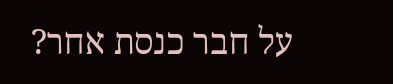על חבר כנסת אחר?